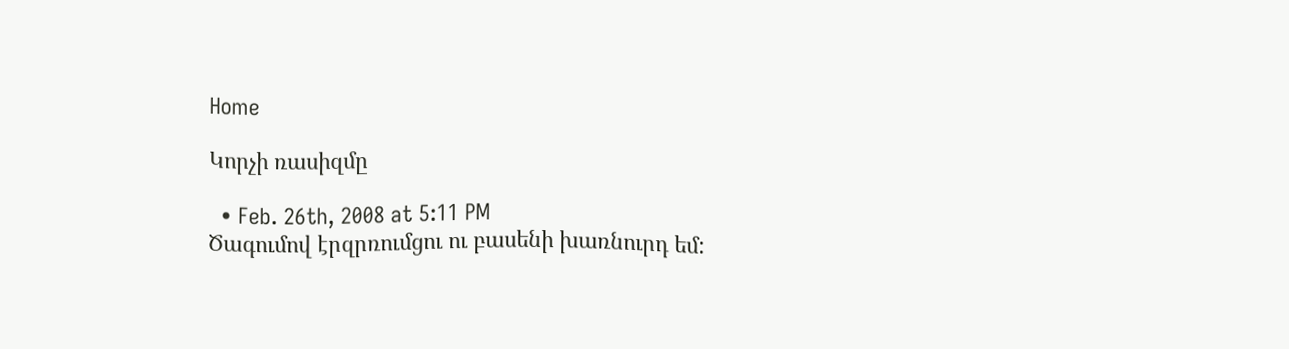Home

Կորչի ռասիզմը

  • Feb. 26th, 2008 at 5:11 PM
Ծագումով էրզրռումցու ու բասենի խառնուրդ եմ: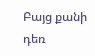Բայց քանի դեռ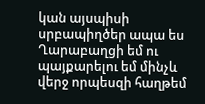կան այսպիսի սրբապիղծեր ապա ես Ղարաբաղցի եմ ու պայքարելու եմ մինչև վերջ որպեսզի հաղթեմ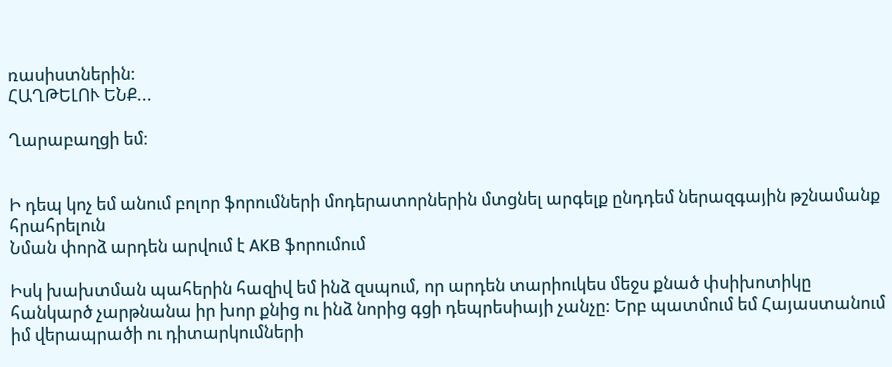ռասիստներին:
ՀԱՂԹԵԼՈՒ ԵՆՔ...

Ղարաբաղցի եմ։


Ի դեպ կոչ եմ անում բոլոր ֆորումների մոդերատորներին մտցնել արգելք ընդդեմ ներազգային թշնամանք հրահրելուն
Նման փորձ արդեն արվում է AKB ֆորումում

Իսկ խախտման պահերին հազիվ եմ ինձ զսպում, որ արդեն տարիուկես մեջս քնած փսիխոտիկը հանկարծ չարթնանա իր խոր քնից ու ինձ նորից գցի դեպրեսիայի չանչը: Երբ պատմում եմ Հայաստանում իմ վերապրածի ու դիտարկումների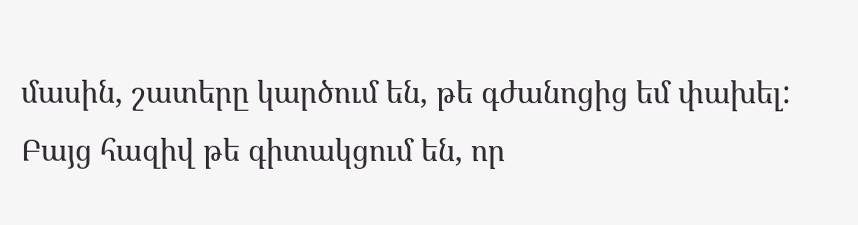մասին, շատերը կարծում են, թե գժանոցից եմ փախել: Բայց հազիվ թե գիտակցում են, որ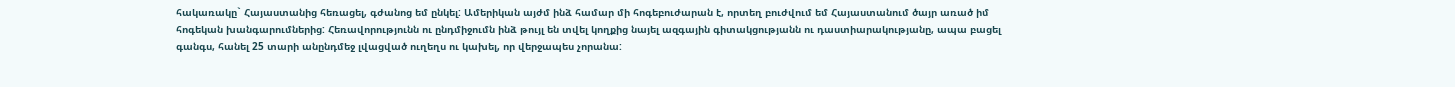հակառակը` Հայաստանից հեռացել, գժանոց եմ ընկել: Ամերիկան այժմ ինձ համար մի հոգեբուժարան է, որտեղ բուժվում եմ Հայաստանում ծայր առած իմ հոգեկան խանգարումներից: Հեռավորությունն ու ընդմիջումն ինձ թույլ են տվել կողքից նայել ազգային գիտակցությանն ու դաստիարակությանը, ապա բացել գանգս, հանել 25 տարի անընդմեջ լվացված ուղեղս ու կախել, որ վերջապես չորանա: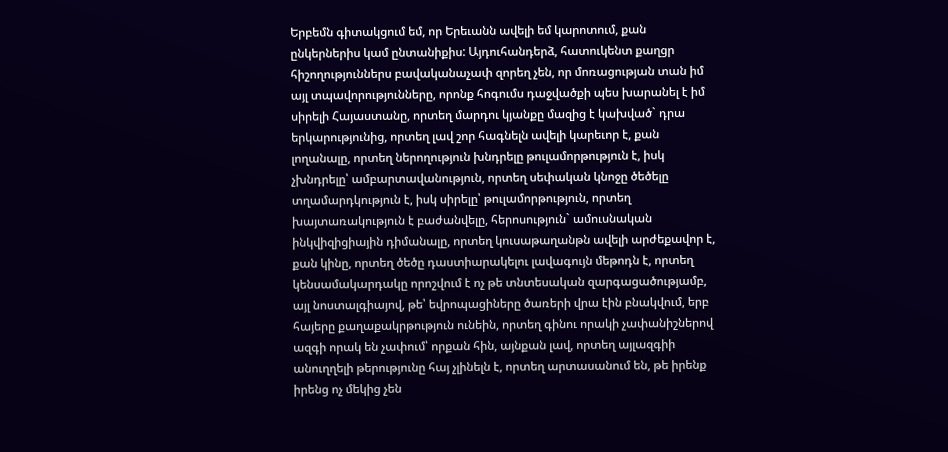Երբեմն գիտակցում եմ, որ Երեւանն ավելի եմ կարոտում, քան ընկերներիս կամ ընտանիքիս: Այդուհանդերձ, հատուկենտ քաղցր հիշողություններս բավականաչափ զորեղ չեն, որ մոռացության տան իմ այլ տպավորությունները, որոնք հոգումս դաջվածքի պես խարանել է իմ սիրելի Հայաստանը, որտեղ մարդու կյանքը մազից է կախված` դրա երկարությունից, որտեղ լավ շոր հագնելն ավելի կարեւոր է, քան լողանալը, որտեղ ներողություն խնդրելը թուլամորթություն է, իսկ չխնդրելը՝ ամբարտավանություն, որտեղ սեփական կնոջը ծեծելը տղամարդկություն է, իսկ սիրելը՝ թուլամորթություն, որտեղ խայտառակություն է բաժանվելը, հերոսություն` ամուսնական ինկվիզիցիային դիմանալը, որտեղ կուսաթաղանթն ավելի արժեքավոր է, քան կինը, որտեղ ծեծը դաստիարակելու լավագույն մեթոդն է, որտեղ կենսամակարդակը որոշվում է ոչ թե տնտեսական զարգացածությամբ, այլ նոստալգիայով, թե՝ եվրոպացիները ծառերի վրա էին բնակվում, երբ հայերը քաղաքակրթություն ունեին, որտեղ գինու որակի չափանիշներով ազգի որակ են չափում՝ որքան հին, այնքան լավ, որտեղ այլազգիի անուղղելի թերությունը հայ չլինելն է, որտեղ արտասանում են, թե իրենք իրենց ոչ մեկից չեն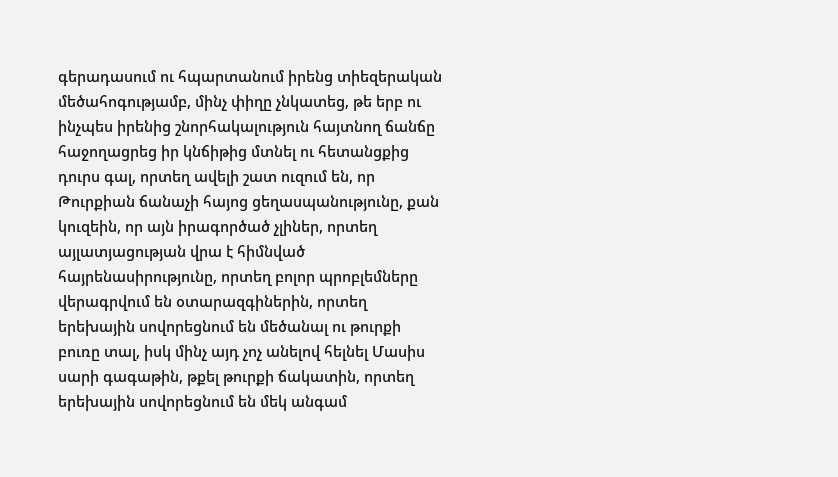գերադասում ու հպարտանում իրենց տիեզերական մեծահոգությամբ, մինչ փիղը չնկատեց, թե երբ ու ինչպես իրենից շնորհակալություն հայտնող ճանճը հաջողացրեց իր կնճիթից մտնել ու հետանցքից դուրս գալ, որտեղ ավելի շատ ուզում են, որ Թուրքիան ճանաչի հայոց ցեղասպանությունը, քան կուզեին, որ այն իրագործած չլիներ, որտեղ այլատյացության վրա է հիմնված հայրենասիրությունը, որտեղ բոլոր պրոբլեմները վերագրվում են օտարազգիներին, որտեղ երեխային սովորեցնում են մեծանալ ու թուրքի բուռը տալ, իսկ մինչ այդ չոչ անելով հելնել Մասիս սարի գագաթին, թքել թուրքի ճակատին, որտեղ երեխային սովորեցնում են մեկ անգամ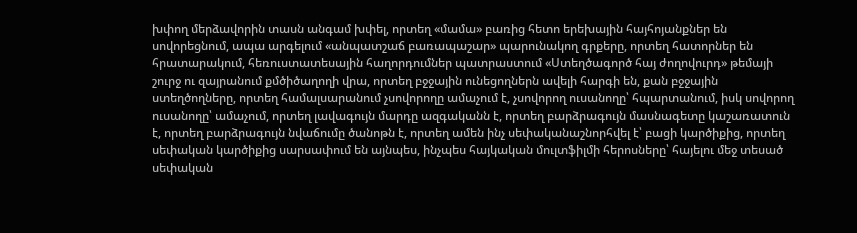խփող մերձավորին տասն անգամ խփել, որտեղ «մամա» բառից հետո երեխային հայհոյանքներ են սովորեցնում, ապա արգելում «անպատշաճ բառապաշար» պարունակող գրքերը, որտեղ հատորներ են հրատարակում, հեռուստատեսային հաղորդումներ պատրաստում «Ստեղծագործ հայ ժողովուրդ» թեմայի շուրջ ու զայրանում քմծիծաղողի վրա, որտեղ բջջային ունեցողներն ավելի հարգի են, քան բջջային ստեղծողները, որտեղ համալսարանում չսովորողը ամաչում է, չսովորող ուսանողը՝ հպարտանում, իսկ սովորող ուսանողը՝ ամաչում, որտեղ լավագույն մարդը ազգականն է, որտեղ բարձրագույն մասնագետը կաշառատուն է, որտեղ բարձրագույն նվաճումը ծանոթն է, որտեղ ամեն ինչ սեփականաշնորհվել է՝ բացի կարծիքից, որտեղ սեփական կարծիքից սարսափում են այնպես, ինչպես հայկական մուլտֆիլմի հերոսները՝ հայելու մեջ տեսած սեփական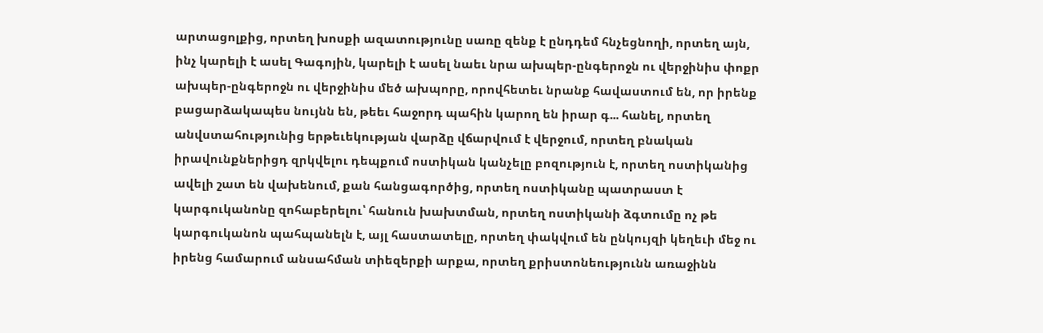արտացոլքից, որտեղ խոսքի ազատությունը սառը զենք է ընդդեմ հնչեցնողի, որտեղ այն, ինչ կարելի է ասել Գագոյին, կարելի է ասել նաեւ նրա ախպեր-ընգերոջն ու վերջինիս փոքր ախպեր-ընգերոջն ու վերջինիս մեծ ախպորը, որովհետեւ նրանք հավաստում են, որ իրենք բացարձակապես նույնն են, թեեւ հաջորդ պահին կարող են իրար գ... հանել, որտեղ անվստահությունից երթեւեկության վարձը վճարվում է վերջում, որտեղ բնական իրավունքներիցդ զրկվելու դեպքում ոստիկան կանչելը բոզություն է, որտեղ ոստիկանից ավելի շատ են վախենում, քան հանցագործից, որտեղ ոստիկանը պատրաստ է կարգուկանոնը զոհաբերելու՝ հանուն խախտման, որտեղ ոստիկանի ձգտումը ոչ թե կարգուկանոն պահպանելն է, այլ հաստատելը, որտեղ փակվում են ընկույզի կեղեւի մեջ ու իրենց համարում անսահման տիեզերքի արքա, որտեղ քրիստոնեությունն առաջինն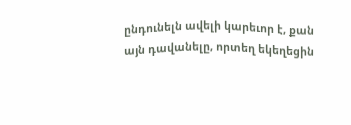ընդունելն ավելի կարեւոր է, քան այն դավանելը, որտեղ եկեղեցին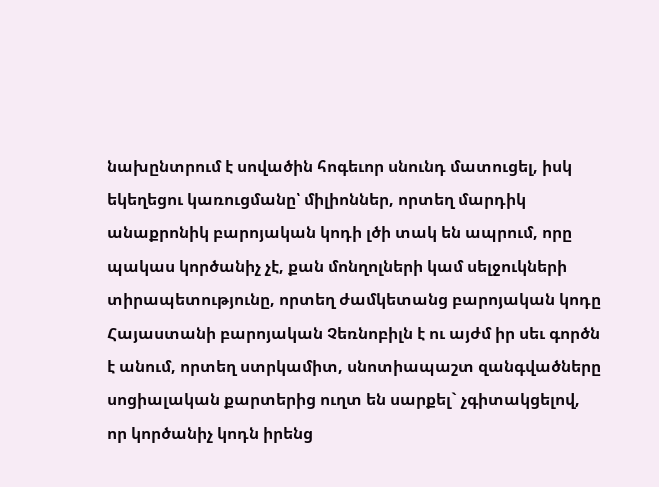նախընտրում է սովածին հոգեւոր սնունդ մատուցել, իսկ եկեղեցու կառուցմանը՝ միլիոններ, որտեղ մարդիկ անաքրոնիկ բարոյական կոդի լծի տակ են ապրում, որը պակաս կործանիչ չէ, քան մոնղոլների կամ սելջուկների տիրապետությունը, որտեղ ժամկետանց բարոյական կոդը Հայաստանի բարոյական Չեռնոբիլն է ու այժմ իր սեւ գործն է անում, որտեղ ստրկամիտ, սնոտիապաշտ զանգվածները սոցիալական քարտերից ուղտ են սարքել` չգիտակցելով, որ կործանիչ կոդն իրենց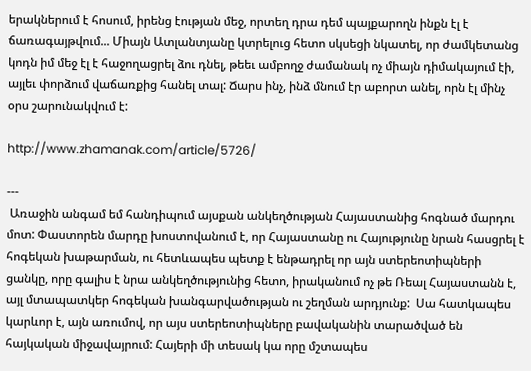երակներում է հոսում, իրենց էության մեջ, որտեղ դրա դեմ պայքարողն ինքն էլ է ճառագայթվում... Միայն Ատլանտյանը կտրելուց հետո սկսեցի նկատել, որ ժամկետանց կոդն իմ մեջ էլ է հաջողացրել ձու դնել, թեեւ ամբողջ ժամանակ ոչ միայն դիմակայում էի, այլեւ փորձում վաճառքից հանել տալ: Ճարս ինչ, ինձ մնում էր աբորտ անել, որն էլ մինչ օրս շարունակվում է:

http://www.zhamanak.com/article/5726/

---
 Առաջին անգամ եմ հանդիպում այսքան անկեղծության Հայաստանից հոգնած մարդու մոտ: Փաստորեն մարդը խոստովանում է, որ Հայաստանը ու Հայությունը նրան հասցրել է հոգեկան խաթարման, ու հետևապես պետք է ենթադրել որ այն ստերեոտիպների ցանկը, որը գալիս է նրա անկեղծությունից հետո, իրականում ոչ թե Ռեալ Հայաստանն է, այլ մտապատկեր հոգեկան խանգարվածության ու շեղման արդյունք:  Սա հատկապես կարևոր է, այն առումով, որ այս ստերեոտիպները բավականին տարածված են հայկական միջավայրում: Հայերի մի տեսակ կա որը մշտապես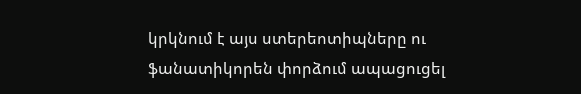կրկնում է այս ստերեոտիպները ու ֆանատիկորեն փորձում ապացուցել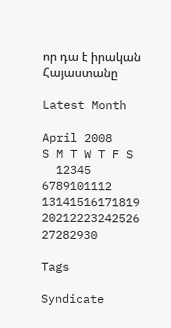որ դա է իրական Հայաստանը

Latest Month

April 2008
S M T W T F S
  12345
6789101112
13141516171819
20212223242526
27282930

Tags

Syndicate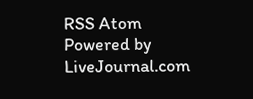RSS Atom
Powered by LiveJournal.com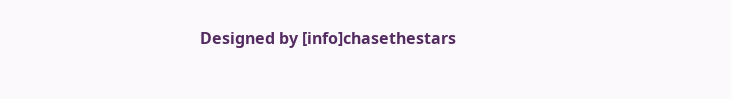Designed by [info]chasethestars